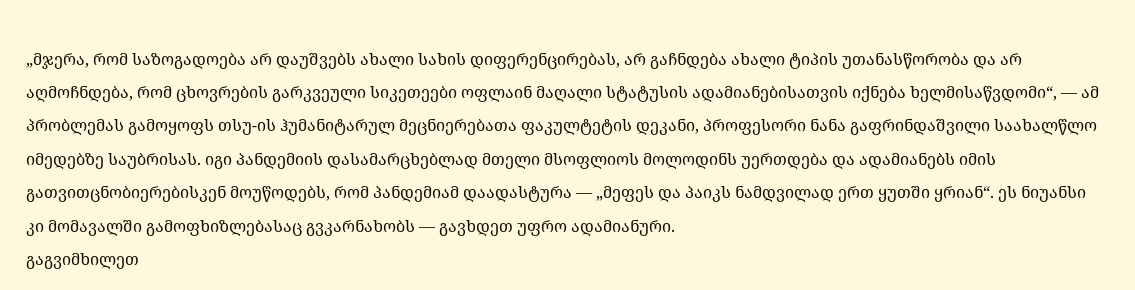„მჯერა, რომ საზოგადოება არ დაუშვებს ახალი სახის დიფერენცირებას, არ გაჩნდება ახალი ტიპის უთანასწორობა და არ აღმოჩნდება, რომ ცხოვრების გარკვეული სიკეთეები ოფლაინ მაღალი სტატუსის ადამიანებისათვის იქნება ხელმისაწვდომი“, — ამ პრობლემას გამოყოფს თსუ-ის ჰუმანიტარულ მეცნიერებათა ფაკულტეტის დეკანი, პროფესორი ნანა გაფრინდაშვილი საახალწლო იმედებზე საუბრისას. იგი პანდემიის დასამარცხებლად მთელი მსოფლიოს მოლოდინს უერთდება და ადამიანებს იმის გათვითცნობიერებისკენ მოუწოდებს, რომ პანდემიამ დაადასტურა — „მეფეს და პაიკს ნამდვილად ერთ ყუთში ყრიან“. ეს ნიუანსი კი მომავალში გამოფხიზლებასაც გვკარნახობს — გავხდეთ უფრო ადამიანური.
გაგვიმხილეთ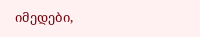იმედები,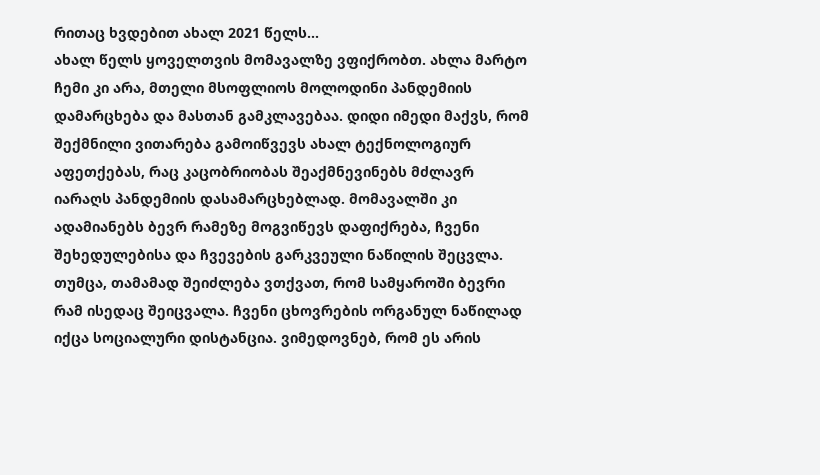რითაც ხვდებით ახალ 2021 წელს...
ახალ წელს ყოველთვის მომავალზე ვფიქრობთ. ახლა მარტო ჩემი კი არა, მთელი მსოფლიოს მოლოდინი პანდემიის დამარცხება და მასთან გამკლავებაა. დიდი იმედი მაქვს, რომ შექმნილი ვითარება გამოიწვევს ახალ ტექნოლოგიურ აფეთქებას, რაც კაცობრიობას შეაქმნევინებს მძლავრ იარაღს პანდემიის დასამარცხებლად. მომავალში კი ადამიანებს ბევრ რამეზე მოგვიწევს დაფიქრება, ჩვენი შეხედულებისა და ჩვევების გარკვეული ნაწილის შეცვლა. თუმცა, თამამად შეიძლება ვთქვათ, რომ სამყაროში ბევრი რამ ისედაც შეიცვალა. ჩვენი ცხოვრების ორგანულ ნაწილად იქცა სოციალური დისტანცია. ვიმედოვნებ, რომ ეს არის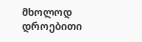მხოლოდ დროებითი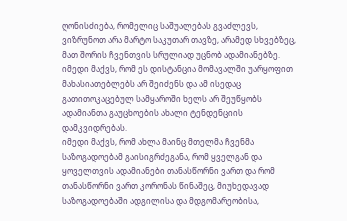ღონისძიება, რომელიც საშუალებას გვაძლევს, ვიზრუნოთ არა მარტო საკუთარ თავზე, არამედ სხვებზეც, მათ შორის ჩვენთვის სრულიად უცნობ ადამიანებზე. იმედი მაქვს, რომ ეს დისტანცია მომავალში უარყოფით მახასიათებლებს არ შეიძენს და ამ ისედაც გათითოკაცებულ სამყაროში ხელს არ შეუწყობს ადამიანთა გაუცხოების ახალი ტენდენციის დამკვიდრებას.
იმედი მაქვს, რომ ახლა მაინც მთელმა ჩვენმა საზოგადოებამ გაისიგრძეგანა, რომ ყველგან და ყოველთვის ადამიანები თანასწორნი ვართ და რომ თანასწორნი ვართ კორონას წინაშეც, მიუხედავად საზოგადოებაში ადგილისა და მდგომარეობისა,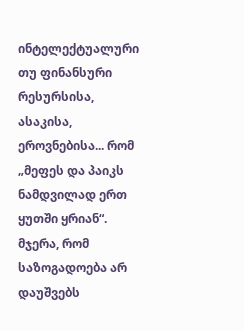ინტელექტუალური თუ ფინანსური რესურსისა, ასაკისა, ეროვნებისა... რომ „მეფეს და პაიკს ნამდვილად ერთ ყუთში ყრიან“. მჯერა, რომ საზოგადოება არ დაუშვებს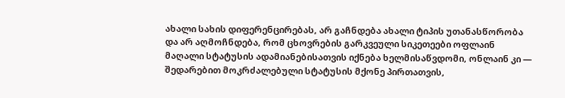ახალი სახის დიფერენცირებას, არ გაჩნდება ახალი ტიპის უთანასწორობა და არ აღმოჩნდება, რომ ცხოვრების გარკვეული სიკეთეები ოფლაინ მაღალი სტატუსის ადამიანებისათვის იქნება ხელმისაწვდომი, ონლაინ კი — შედარებით მოკრძალებული სტატუსის მქონე პირთათვის,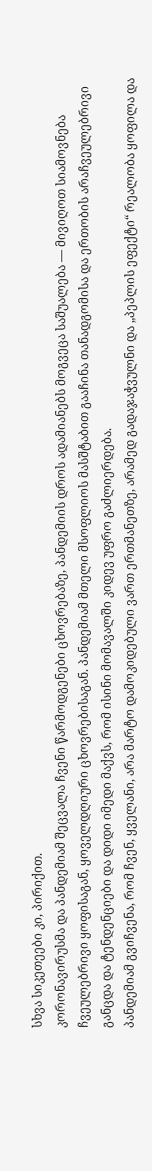სხვა სიკეთეები კი, პირიქით.
კორონავირუსმა და პანდემიამ შეცვალა ჩვენი წარმოდგენები ცხოვრებაზე, პანდემიის დროს ადამიანებს მოგვეცა საშუალება — მივიღოთ სიამოვნება ჩვეულებრივი ყოფისაგან, ყოველდღიური ცხოვრებისაგან. პანდემიამ მთელი მსოფლიოს მასშტაბით გააჩინა თანადგომისა და ერთობის არაჩვეულებრივი განცდა და ტენდენციები და დიდი იმედი მაქვს, რომ ისინი მომავალში კიდევ უფრო გაძლიერდება.
პანდემიამ გვიჩვენა, რომ ჩვენ, ყველანი, არა მარტო დამოკიდებული ვართ ერთმანეთზე, არამედ გადაჯაჭვულნი და „პეპლის ეფექტი“ რეალობა ყოფილა და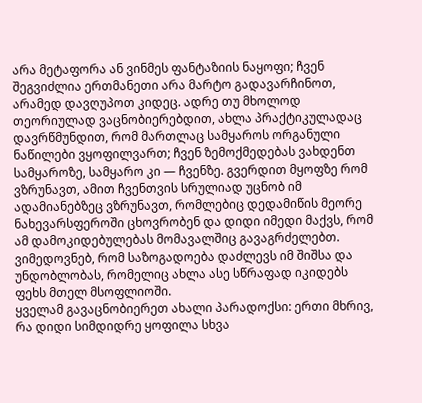არა მეტაფორა ან ვინმეს ფანტაზიის ნაყოფი; ჩვენ შეგვიძლია ერთმანეთი არა მარტო გადავარჩინოთ, არამედ დავღუპოთ კიდეც. ადრე თუ მხოლოდ თეორიულად ვაცნობიერებდით, ახლა პრაქტიკულადაც დავრწმუნდით, რომ მართლაც სამყაროს ორგანული ნაწილები ვყოფილვართ; ჩვენ ზემოქმედებას ვახდენთ სამყაროზე, სამყარო კი — ჩვენზე. გვერდით მყოფზე რომ ვზრუნავთ, ამით ჩვენთვის სრულიად უცნობ იმ ადამიანებზეც ვზრუნავთ, რომლებიც დედამიწის მეორე ნახევარსფეროში ცხოვრობენ და დიდი იმედი მაქვს, რომ ამ დამოკიდებულებას მომავალშიც გავაგრძელებთ. ვიმედოვნებ, რომ საზოგადოება დაძლევს იმ შიშსა და უნდობლობას, რომელიც ახლა ასე სწრაფად იკიდებს ფეხს მთელ მსოფლიოში.
ყველამ გავაცნობიერეთ ახალი პარადოქსი: ერთი მხრივ, რა დიდი სიმდიდრე ყოფილა სხვა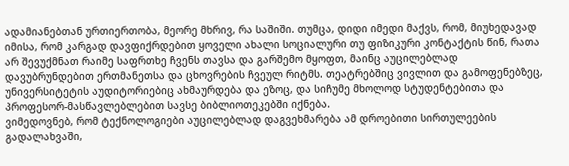ადამიანებთან ურთიერთობა, მეორე მხრივ, რა საშიში. თუმცა, დიდი იმედი მაქვს, რომ, მიუხედავად იმისა, რომ კარგად დავფიქრდებით ყოველი ახალი სოციალური თუ ფიზიკური კონტაქტის წინ, რათა არ შევუქმნათ რაიმე საფრთხე ჩვენს თავსა და გარშემო მყოფთ, მაინც აუცილებლად დავუბრუნდებით ერთმანეთსა და ცხოვრების ჩვეულ რიტმს. თეატრებშიც ვივლით და გამოფენებზეც, უნივერსიტეტის აუდიტორიებიც ახმაურდება და ეზოც, და სიჩუმე მხოლოდ სტუდენტებითა და პროფესორ-მასწავლებლებით სავსე ბიბლიოთეკებში იქნება.
ვიმედოვნებ, რომ ტექნოლოგიები აუცილებლად დაგვეხმარება ამ დროებითი სირთულეების გადალახვაში,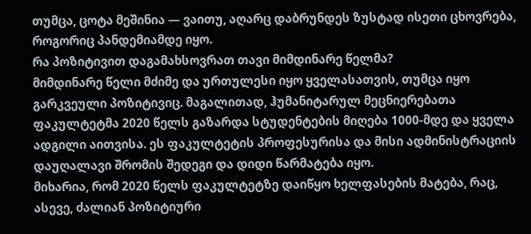თუმცა, ცოტა მეშინია — ვაითუ, აღარც დაბრუნდეს ზუსტად ისეთი ცხოვრება, როგორიც პანდემიამდე იყო.
რა პოზიტივით დაგამახსოვრათ თავი მიმდინარე წელმა?
მიმდინარე წელი მძიმე და ურთულესი იყო ყველასათვის, თუმცა იყო გარკვეული პოზიტივიც. მაგალითად, ჰუმანიტარულ მეცნიერებათა ფაკულტეტმა 2020 წელს გაზარდა სტუდენტების მიღება 1000-მდე და ყველა ადგილი აითვისა. ეს ფაკულტეტის პროფესურისა და მისი ადმინისტრაციის დაუღალავი შრომის შედეგი და დიდი წარმატება იყო.
მიხარია, რომ 2020 წელს ფაკულტეტზე დაიწყო ხელფასების მატება, რაც, ასევე, ძალიან პოზიტიური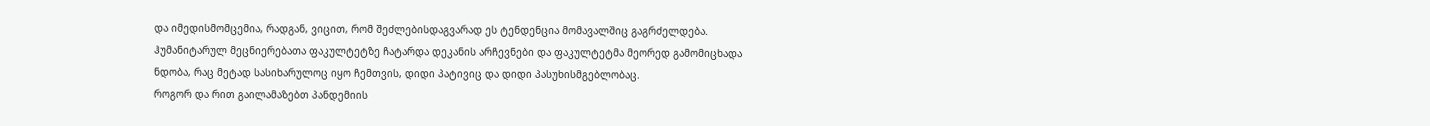და იმედისმომცემია, რადგან, ვიცით, რომ შეძლებისდაგვარად ეს ტენდენცია მომავალშიც გაგრძელდება.
ჰუმანიტარულ მეცნიერებათა ფაკულტეტზე ჩატარდა დეკანის არჩევნები და ფაკულტეტმა მეორედ გამომიცხადა ნდობა, რაც მეტად სასიხარულოც იყო ჩემთვის, დიდი პატივიც და დიდი პასუხისმგებლობაც.
როგორ და რით გაილამაზებთ პანდემიის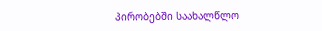პირობებში საახალწლო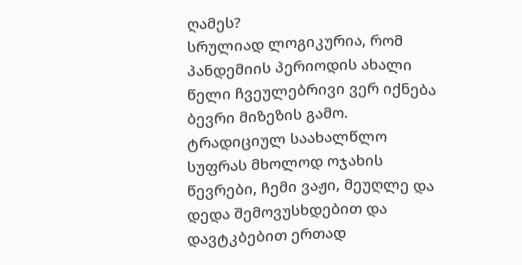ღამეს?
სრულიად ლოგიკურია, რომ პანდემიის პერიოდის ახალი წელი ჩვეულებრივი ვერ იქნება ბევრი მიზეზის გამო. ტრადიციულ საახალწლო სუფრას მხოლოდ ოჯახის წევრები, ჩემი ვაჟი, მეუღლე და დედა შემოვუსხდებით და დავტკბებით ერთად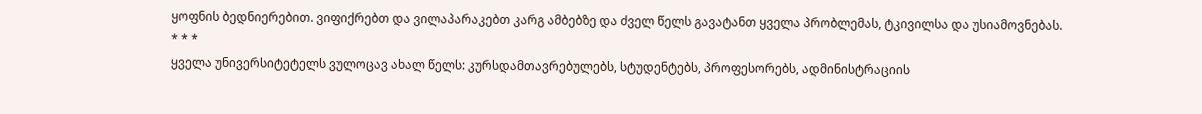ყოფნის ბედნიერებით. ვიფიქრებთ და ვილაპარაკებთ კარგ ამბებზე და ძველ წელს გავატანთ ყველა პრობლემას, ტკივილსა და უსიამოვნებას.
* * *
ყველა უნივერსიტეტელს ვულოცავ ახალ წელს: კურსდამთავრებულებს, სტუდენტებს, პროფესორებს, ადმინისტრაციის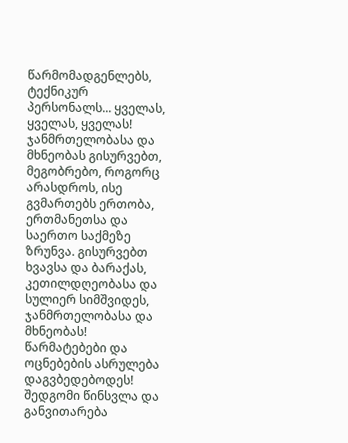წარმომადგენლებს, ტექნიკურ პერსონალს... ყველას, ყველას, ყველას! ჯანმრთელობასა და მხნეობას გისურვებთ, მეგობრებო, როგორც არასდროს, ისე გვმართებს ერთობა, ერთმანეთსა და საერთო საქმეზე ზრუნვა. გისურვებთ ხვავსა და ბარაქას, კეთილდღეობასა და სულიერ სიმშვიდეს, ჯანმრთელობასა და მხნეობას! წარმატებები და ოცნებების ასრულება დაგვბედებოდეს! შედგომი წინსვლა და განვითარება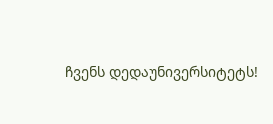ჩვენს დედაუნივერსიტეტს!